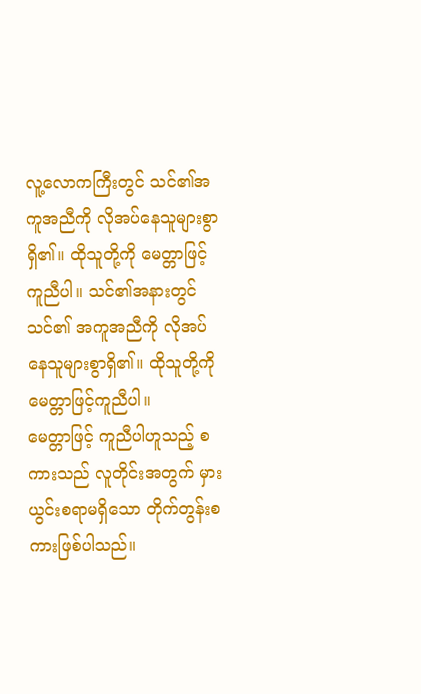လူ့လောကကြီးတွင် သင်၏အကူအညီကို လိုအပ်နေသူများစွာရှိ၏။ ထိုသူတို့ကို မေတ္တာဖြင့်ကူညီပါ။ သင်၏အနားတွင် သင်၏ အကူအညီကို လိုအပ်နေသူများစွာရှိ၏။ ထိုသူတို့ကို မေတ္တာဖြင့်ကူညီပါ။
မေတ္တာဖြင့် ကူညီပါဟူသည့် စကားသည် လူတိုင်းအတွက် မှားယွင်းစရာမရှိသော တိုက်တွန်းစကားဖြစ်ပါသည်။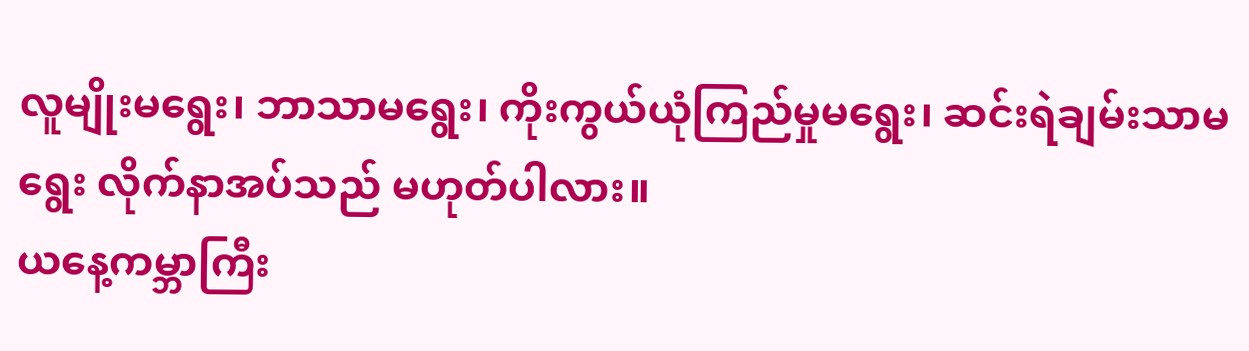လူမျိုးမရွေး၊ ဘာသာမရွေး၊ ကိုးကွယ်ယုံကြည်မှုမရွေး၊ ဆင်းရဲချမ်းသာမရွေး လိုက်နာအပ်သည် မဟုတ်ပါလား။
ယနေ့ကမ္ဘာကြီး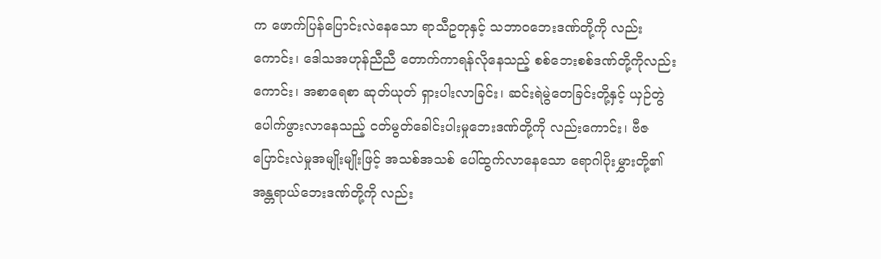က ဖောက်ပြန်ပြောင်းလဲနေသော ရာသီဥတုနှင့် သဘာဝဘေးဒဏ်တို့ကို လည်းကောင်း၊ ဒေါသအဟုန်ညီညီ တောက်ကာရန်လိုနေသည့် စစ်ဘေးစစ်ဒဏ်တို့ကိုလည်းကောင်း၊ အစာရေစာ ဆုတ်ယုတ် ရှားပါးလာခြင်း၊ ဆင်းရဲမွဲတေခြင်းတို့နှင့် ယှဉ်တွဲပေါက်ဖွားလာနေသည့် ငတ်မွတ်ခေါင်းပါးမှုဘေးဒဏ်တို့ကို လည်းကောင်း၊ ဗီဇပြောင်းလဲမှုအမျိုးမျိုးဖြင့် အသစ်အသစ် ပေါ်ထွက်လာနေသော ရောဂါပိုးမွှားတို့၏ အန္တရာယ်ဘေးဒဏ်တို့ကို လည်း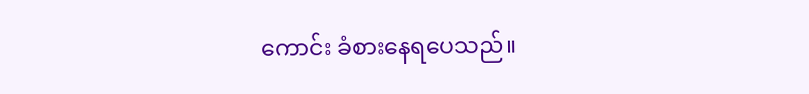ကောင်း ခံစားနေရပေသည်။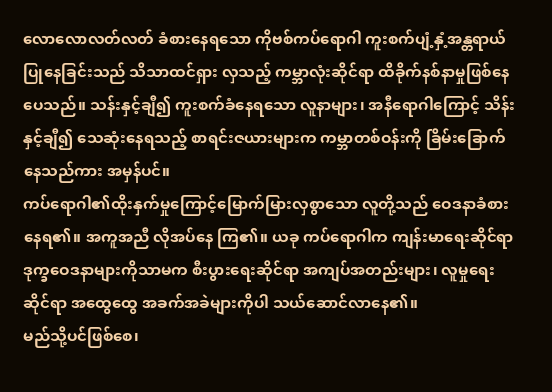လောလောလတ်လတ် ခံစားနေရသော ကိုဗစ်ကပ်ရောဂါ ကူးစက်ပျံ့နှံ့အန္တရာယ်ပြုနေခြင်းသည် သိသာထင်ရှား လှသည့် ကမ္ဘာလုံးဆိုင်ရာ ထိခိုက်နစ်နာမှုဖြစ်နေပေသည်။ သန်းနှင့်ချီ၍ ကူးစက်ခံနေရသော လူနာများ၊ အနီရောဂါကြောင့် သိန်းနှင့်ချီ၍ သေဆုံးနေရသည့် စာရင်းဇယားများက ကမ္ဘာတစ်ဝန်းကို ခြိမ်းခြောက်နေသည်ကား အမှန်ပင်။
ကပ်ရောဂါ၏ထိုးနှက်မှုကြောင့်မြောက်မြားလှစွာသော လူတို့သည် ဝေဒနာခံစားနေရ၏။ အကူအညီ လိုအပ်နေ ကြ၏။ ယခု ကပ်ရောဂါက ကျန်းမာရေးဆိုင်ရာ ဒုက္ခဝေဒနာများကိုသာမက စီးပွားရေးဆိုင်ရာ အကျပ်အတည်းများ၊ လူမှုရေးဆိုင်ရာ အထွေထွေ အခက်အခဲများကိုပါ သယ်ဆောင်လာနေ၏။
မည်သို့ပင်ဖြစ်စေ၊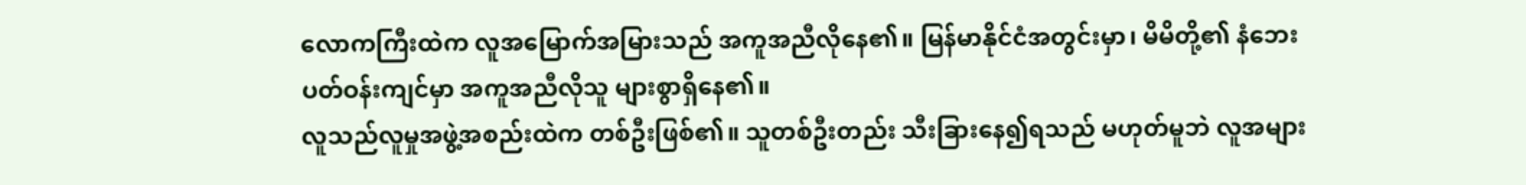လောကကြီးထဲက လူအမြောက်အမြားသည် အကူအညီလိုနေ၏။ မြန်မာနိုင်ငံအတွင်းမှာ၊ မိမိတို့၏ နံဘေးပတ်ဝန်းကျင်မှာ အကူအညီလိုသူ များစွာရှိနေ၏။
လူသည်လူမှုအဖွဲ့အစည်းထဲက တစ်ဦးဖြစ်၏။ သူတစ်ဦးတည်း သီးခြားနေ၍ရသည် မဟုတ်မူဘဲ လူအများ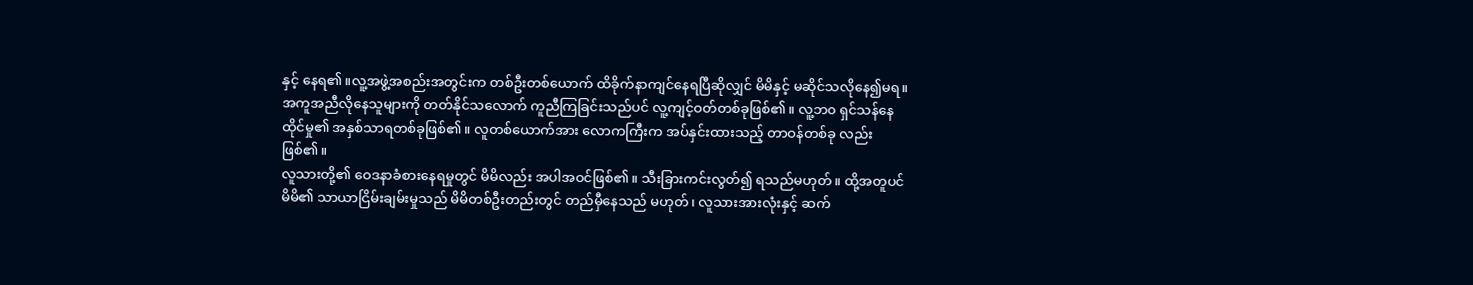နှင့် နေရ၏။လူ့အဖွဲ့အစည်းအတွင်းက တစ်ဦးတစ်ယောက် ထိခိုက်နာကျင်နေရပြီဆိုလျှင် မိမိနှင့် မဆိုင်သလိုနေ၍မရ။ အကူအညီလိုနေသူများကို တတ်နိုင်သလောက် ကူညီကြခြင်းသည်ပင် လူ့ကျင့်ဝတ်တစ်ခုဖြစ်၏။ လူ့ဘ၀ ရှင်သန်နေထိုင်မှု၏ အနှစ်သာရတစ်ခုဖြစ်၏။ လူတစ်ယောက်အား လောကကြီးက အပ်နှင်းထားသည့် တာဝန်တစ်ခု လည်းဖြစ်၏။
လူသားတို့၏ ဝေဒနာခံစားနေရမှုတွင် မိမိလည်း အပါအဝင်ဖြစ်၏။ သီးခြားကင်းလွတ်၍ ရသည်မဟုတ်။ ထို့အတူပင် မိမိ၏ သာယာငြိမ်းချမ်းမှုသည် မိမိတစ်ဦးတည်းတွင် တည်မှီနေသည် မဟုတ်၊ လူသားအားလုံးနှင့် ဆက်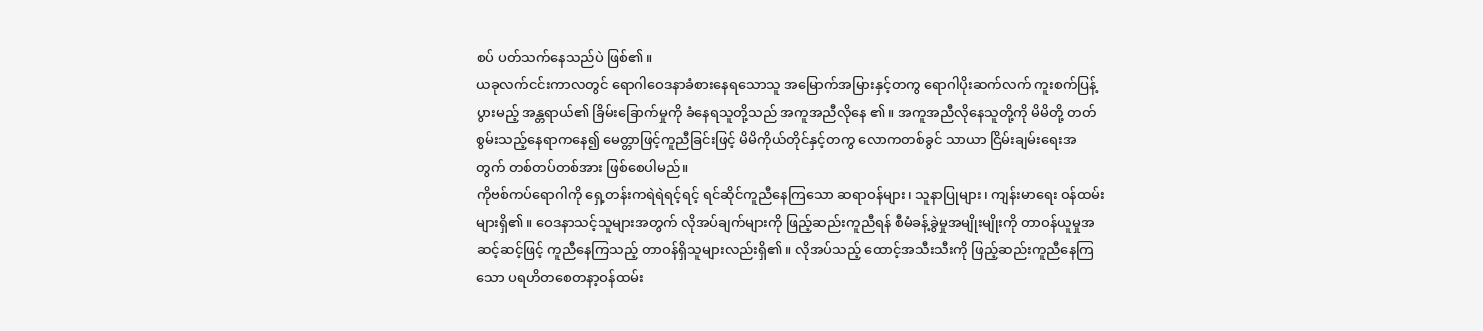စပ် ပတ်သက်နေသည်ပဲ ဖြစ်၏။
ယခုလက်ငင်းကာလတွင် ရောဂါဝေဒနာခံစားနေရသောသူ အမြောက်အမြားနှင့်တကွ ရောဂါပိုးဆက်လက် ကူးစက်ပြန့်ပွားမည့် အန္တရာယ်၏ ခြိမ်းခြောက်မှုကို ခံနေရသူတို့သည် အကူအညီလိုနေ ၏။ အကူအညီလိုနေသူတို့ကို မိမိတို့ တတ်စွမ်းသည့်နေရာကနေ၍ မေတ္တာဖြင့်ကူညီခြင်းဖြင့် မိမိကိုယ်တိုင်နှင့်တကွ လောကတစ်ခွင် သာယာ ငြိမ်းချမ်းရေးအတွက် တစ်တပ်တစ်အား ဖြစ်စေပါမည်။
ကိုဗစ်ကပ်ရောဂါကို ရှေ့တန်းကရဲရဲရင့်ရင့် ရင်ဆိုင်ကူညီနေကြသော ဆရာဝန်များ၊ သူနာပြုများ၊ ကျန်းမာရေး ဝန်ထမ်းများရှိ၏။ ဝေဒနာသင့်သူများအတွက် လိုအပ်ချက်များကို ဖြည့်ဆည်းကူညီရန် စီမံခန့်ခွဲမှုအမျိုးမျိုးကို တာဝန်ယူမှုအဆင့်ဆင့်ဖြင့် ကူညီနေကြသည့် တာဝန်ရှိသူများလည်းရှိ၏။ လိုအပ်သည့် ထောင့်အသီးသီးကို ဖြည့်ဆည်းကူညီနေကြသော ပရဟိတစေတနာ့ဝန်ထမ်း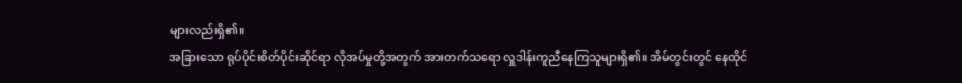များလည်းရှိ၏။
အခြားသော ရုပ်ပိုင်းစိတ်ပိုင်းဆိုင်ရာ လိုအပ်မှုတို့အတွက် အားတက်သရော လှူဒါန်းကူညီနေကြသူများရှိ၏။ အိမ်တွင်းတွင် နေထိုင်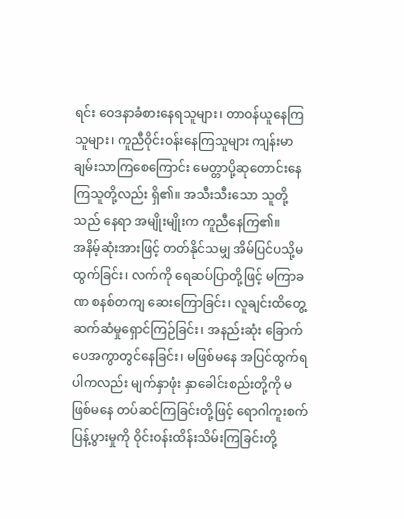ရင်း ဝေဒနာခံစားနေရသူများ၊ တာဝန်ယူနေကြသူများ၊ ကူညီဝိုင်းဝန်းနေကြသူများ ကျန်းမာချမ်းသာကြစေကြောင်း မေတ္တာပို့ဆုတောင်းနေကြသူတို့လည်း ရှိ၏။ အသီးသီးသော သူတို့သည် နေရာ အမျိုးမျိုးက ကူညီနေကြ၏။
အနိမ့်ဆုံးအားဖြင့် တတ်နိုင်သမျှ အိမ်ပြင်ပသို့မထွက်ခြင်း၊ လက်ကို ရေဆပ်ပြာတို့ဖြင့် မကြာခဏ စနစ်တကျ ဆေးကြောခြင်း၊ လူချင်းထိတွေ့ဆက်ဆံမှုရှောင်ကြဉ်ခြင်း၊ အနည်းဆုံး ခြောက်ပေအကွာတွင်နေခြင်း၊ မဖြစ်မနေ အပြင်ထွက်ရပါကလည်း မျက်နှာဖုံး နှာခေါင်းစည်းတို့ကို မဖြစ်မနေ တပ်ဆင်ကြခြင်းတို့ဖြင့် ရောဂါကူးစက် ပြန့်ပွားမှုကို ဝိုင်းဝန်းထိန်းသိမ်းကြခြင်းတို့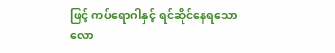ဖြင့် ကပ်ရောဂါနှင့် ရင်ဆိုင်နေရသော လော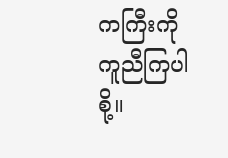ကကြီးကို ကူညီကြပါစို့။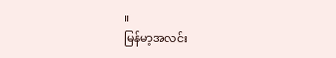။
မြန်မာ့အလင်း